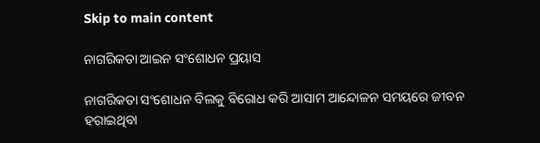Skip to main content

ନାଗରିକତା ଆଇନ ସଂଶୋଧନ ପ୍ରୟାସ

ନାଗରିକତା ସଂଶୋଧନ ବିଲକୁ ବିରୋଧ କରି ଆସାମ ଆନ୍ଦୋଳନ ସମୟରେ ଜୀବନ ହରାଇଥିବା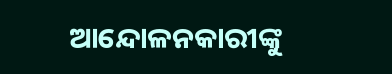ଆନ୍ଦୋଳନକାରୀଙ୍କୁ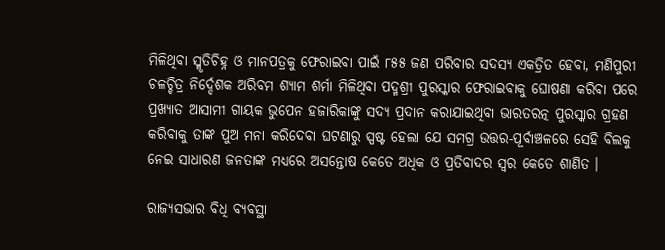ମିଳିଥିବା ସ୍ମୃତିଚିହ୍ନ ଓ ମାନପତ୍ରକୁ ଫେରାଇବା ପାଇଁ ୮୫୫ ଜଣ ପରିବାର ସଦସ୍ୟ ଏକତ୍ରିତ ହେବା, ମଣିପୁରୀ ଚଳଚ୍ଚିତ୍ର ନିର୍ଦ୍ଦେଶକ ଅରିବମ ଶ୍ୟାମ ଶର୍ମା ମିଳିଥିବା ପଦ୍ମଶ୍ରୀ ପୁରସ୍କାର ଫେରାଇବାକୁ ଘୋଷଣା କରିବା ପରେ ପ୍ରଖ୍ୟାତ ଆସାମୀ ଗାୟକ ଭୁପେନ ହଜାରିକାଙ୍କୁ ସଦ୍ୟ ପ୍ରଦାନ କରାଯାଇଥିବା ଭାରତରତ୍ନ ପୁରସ୍କାର ଗ୍ରହଣ କରିବାକୁ ତାଙ୍କ ପୁଅ ମନା କରିଦେବା ଘଟଣାରୁ ସ୍ପଷ୍ଟ ହେଲା ଯେ ସମଗ୍ର ଉତ୍ତର-ପୂର୍ବାଞ୍ଚଳରେ ସେହି ବିଲକୁ ନେଇ ସାଧାରଣ ଜନତାଙ୍କ ମଧ୍ୟରେ ଅସନ୍ତୋଷ କେତେ ଅଧିକ ଓ ପ୍ରତିବାଦର ସ୍ୱର କେତେ ଶାଣିତ ।

ରାଜ୍ୟସଭାର ବିଧି ବ୍ୟବସ୍ଥା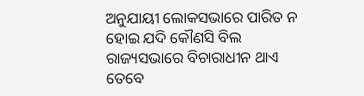ଅନୁଯାୟୀ ଲୋକସଭାରେ ପାରିତ ନ ହୋଇ ଯଦି କୌଣସି ବିଲ ରାଜ୍ୟସଭାରେ ବିଚାରାଧୀନ ଥାଏ ତେବେ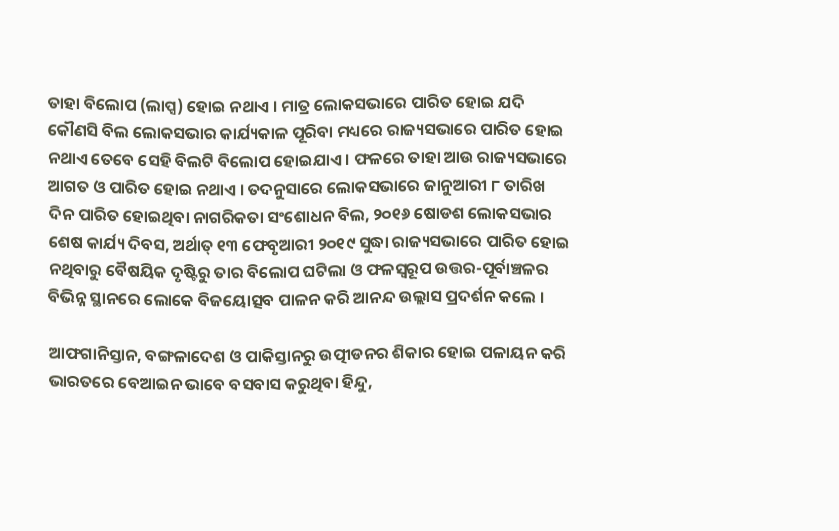ତାହା ବିଲୋପ (ଲାପ୍ସ) ହୋଇ ନଥାଏ । ମାତ୍ର ଲୋକସଭାରେ ପାରିତ ହୋଇ ଯଦି କୌଣସି ବିଲ ଲୋକସଭାର କାର୍ଯ୍ୟକାଳ ପୂରିବା ମଧ୍ୟରେ ରାଜ୍ୟସଭାରେ ପାରିତ ହୋଇ ନଥାଏ ତେବେ ସେହି ବିଲଟି ବିଲୋପ ହୋଇଯାଏ । ଫଳରେ ତାହା ଆଉ ରାଜ୍ୟସଭାରେ ଆଗତ ଓ ପାରିତ ହୋଇ ନଥାଏ । ତଦନୁସାରେ ଲୋକସଭାରେ ଜାନୁଆରୀ ୮ ତାରିଖ ଦିନ ପାରିତ ହୋଇଥିବା ନାଗରିକତା ସଂଶୋଧନ ବିଲ, ୨୦୧୬ ଷୋଡଶ ଲୋକସଭାର ଶେଷ କାର୍ଯ୍ୟ ଦିବସ, ଅର୍ଥାତ୍ ୧୩ ଫେବୃଆରୀ ୨୦୧୯ ସୁଦ୍ଧା ରାଜ୍ୟସଭାରେ ପାରିତ ହୋଇ ନଥିବାରୁ ବୈଷୟିକ ଦୃଷ୍ଟିରୁ ତାର ବିଲୋପ ଘଟିଲା ଓ ଫଳସ୍ୱରୂପ ଉତ୍ତର-ପୂର୍ବାଞ୍ଚଳର ବିଭିନ୍ନ ସ୍ଥାନରେ ଲୋକେ ବିଜୟୋତ୍ସବ ପାଳନ କରି ଆନନ୍ଦ ଉଲ୍ଲାସ ପ୍ରଦର୍ଶନ କଲେ ।

ଆଫଗାନିସ୍ତାନ, ବଙ୍ଗଳାଦେଶ ଓ ପାକିସ୍ତାନରୁ ଉତ୍ପୀଡନର ଶିକାର ହୋଇ ପଳାୟନ କରି ଭାରତରେ ବେଆଇନ ଭାବେ ବସବାସ କରୁଥିବା ହିନ୍ଦୁ,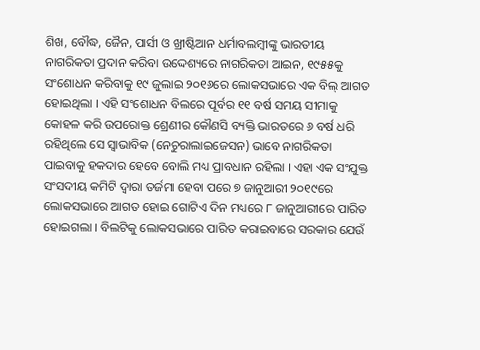ଶିଖ, ବୌଦ୍ଧ, ଜୈନ, ପାର୍ସୀ ଓ ଖ୍ରୀଷ୍ଟିଆନ ଧର୍ମାବଲମ୍ବୀଙ୍କୁ ଭାରତୀୟ ନାଗରିକତା ପ୍ରଦାନ କରିବା ଉଦ୍ଦେଶ୍ୟରେ ନାଗରିକତା ଆଇନ, ୧୯୫୫କୁ ସଂଶୋଧନ କରିବାକୁ ୧୯ ଜୁଲାଇ ୨୦୧୬ରେ ଲୋକସଭାରେ ଏକ ବିଲ୍ ଆଗତ ହୋଇଥିଲା । ଏହି ସଂଶୋଧନ ବିଲରେ ପୂର୍ବର ୧୧ ବର୍ଷ ସମୟ ସୀମାକୁ କୋହଳ କରି ଉପରୋକ୍ତ ଶ୍ରେଣୀର କୌଣସି ବ୍ୟକ୍ତି ଭାରତରେ ୬ ବର୍ଷ ଧରି ରହିଥିଲେ ସେ ସ୍ୱାଭାବିକ (ନେଚୁରାଲାଇଜେସନ) ଭାବେ ନାଗରିକତା ପାଇବାକୁ ହକଦାର ହେବେ ବୋଲି ମଧ୍ୟ ପ୍ରାବଧାନ ରହିଲା । ଏହା ଏକ ସଂଯୁକ୍ତ ସଂସଦୀୟ କମିଟି ଦ୍ୱାରା ତର୍ଜମା ହେବା ପରେ ୭ ଜାନୁଆରୀ ୨୦୧୯ରେ ଲୋକସଭାରେ ଆଗତ ହୋଇ ଗୋଟିଏ ଦିନ ମଧ୍ୟରେ ୮ ଜାନୁଆରୀରେ ପାରିତ ହୋଇଗଲା । ବିଲଟିକୁ ଲୋକସଭାରେ ପାରିତ କରାଇବାରେ ସରକାର ଯେଉଁ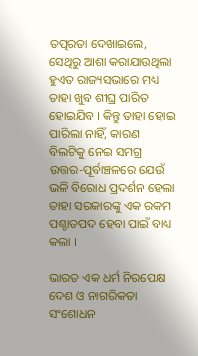ତତ୍ପରତା ଦେଖାଇଲେ, ସେଥିରୁ ଆଶା କରାଯାଉଥିଲା ହୁଏତ ରାଜ୍ୟସଭାରେ ମଧ୍ୟ ତାହା ଖୁବ ଶୀଘ୍ର ପାରିତ ହୋଇଯିବ । କିନ୍ତୁ ତାହା ହୋଇ ପାରିଲା ନାହିଁ, କାରଣ ବିଲଟିକୁ ନେଇ ସମଗ୍ର ଉତ୍ତର-ପୂର୍ବାଞ୍ଚଳରେ ଯେଉଁ ଭଳି ବିରୋଧ ପ୍ରଦର୍ଶନ ହେଲା ତାହା ସରକାରଙ୍କୁ ଏକ ରକମ ପଶ୍ଚାତପଦ ହେବା ପାଇଁ ବାଧ୍ୟ କଲା ।

ଭାରତ ଏକ ଧର୍ମ ନିରପେକ୍ଷ ଦେଶ ଓ ନାଗରିକତା ସଂଶୋଧନ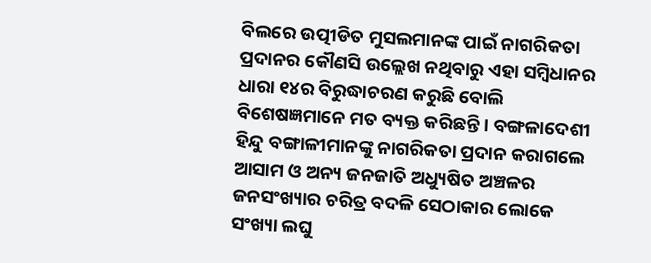ବିଲରେ ଉତ୍ପୀଡିତ ମୁସଲମାନଙ୍କ ପାଇଁ ନାଗରିକତା ପ୍ରଦାନର କୌଣସି ଉଲ୍ଲେଖ ନଥିବାରୁ ଏହା ସମ୍ବିଧାନର ଧାରା ୧୪ର ବିରୁଦ୍ଧାଚରଣ କରୁଛି ବୋଲି ବିଶେଷଜ୍ଞମାନେ ମତ ବ୍ୟକ୍ତ କରିଛନ୍ତି । ବଙ୍ଗଳାଦେଶୀ ହିନ୍ଦୁ ବଙ୍ଗାଳୀମାନଙ୍କୁ ନାଗରିକତା ପ୍ରଦାନ କରାଗଲେ ଆସାମ ଓ ଅନ୍ୟ ଜନଜାତି ଅଧ୍ୟୁଷିତ ଅଞ୍ଚଳର ଜନସଂଖ୍ୟାର ଚରିତ୍ର ବଦଳି ସେଠାକାର ଲୋକେ ସଂଖ୍ୟା ଲଘୁ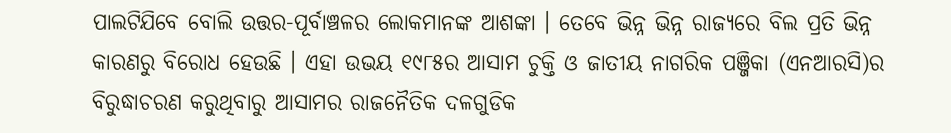ପାଲଟିଯିବେ ବୋଲି ଉତ୍ତର-ପୂର୍ବାଞ୍ଚଳର ଲୋକମାନଙ୍କ ଆଶଙ୍କା । ତେବେ ଭିନ୍ନ ଭିନ୍ନ ରାଜ୍ୟରେ ବିଲ ପ୍ରତି ଭିନ୍ନ କାରଣରୁ ବିରୋଧ ହେଉଛି । ଏହା ଉଭୟ ୧୯୮୫ର ଆସାମ ଚୁକ୍ତି ଓ ଜାତୀୟ ନାଗରିକ ପଞ୍ଜିକା (ଏନଆରସି)ର ବିରୁଦ୍ଧାଚରଣ କରୁଥିବାରୁ ଆସାମର ରାଜନୈତିକ ଦଳଗୁଡିକ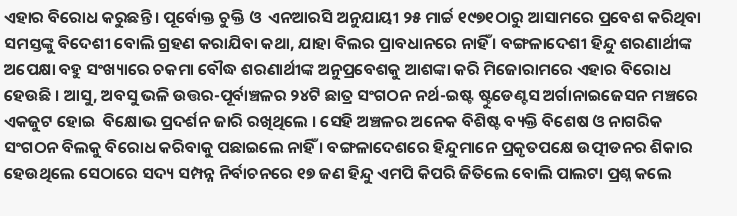ଏହାର ବିରୋଧ କରୁଛନ୍ତି । ପୂର୍ବୋକ୍ତ ଚୁକ୍ତି ଓ  ଏନଆରସି ଅନୁଯାୟୀ ୨୫ ମାର୍ଚ୍ଚ ୧୯୭୧ଠାରୁ ଆସାମରେ ପ୍ରବେଶ କରିଥିବା ସମସ୍ତଙ୍କୁ ବିଦେଶୀ ବୋଲି ଗ୍ରହଣ କରାଯିବା କଥା, ଯାହା ବିଲର ପ୍ରାବଧାନରେ ନାହିଁ । ବଙ୍ଗଳାଦେଶୀ ହିନ୍ଦୁ ଶରଣାର୍ଥୀଙ୍କ ଅପେକ୍ଷା ବହୁ ସଂଖ୍ୟାରେ ଚକମା ବୌଦ୍ଧ ଶରଣାର୍ଥୀଙ୍କ ଅନୁପ୍ରବେଶକୁ ଆଶଙ୍କା କରି ମିଜୋରାମରେ ଏହାର ବିରୋଧ ହେଉଛି । ଆସୁ, ଅବସୁ ଭଳି ଉତ୍ତର-ପୂର୍ବାଞ୍ଚଳର ୨୪ଟି ଛାତ୍ର ସଂଗଠନ ନର୍ଥ-ଇଷ୍ଟ ଷ୍ଟୁଡେଣ୍ଟସ ଅର୍ଗାନାଇଜେସନ ମଞ୍ଚରେ ଏକଜୁଟ ହୋଇ  ବିକ୍ଷୋଭ ପ୍ରଦର୍ଶନ ଜାରି ରଖିଥିଲେ । ସେହି ଅଞ୍ଚଳର ଅନେକ ବିଶିଷ୍ଟ ବ୍ୟକ୍ତି ବିଶେଷ ଓ ନାଗରିକ ସଂଗଠନ ବିଲକୁ ବିରୋଧ କରିବାକୁ ପଛାଇଲେ ନାହିଁ । ବଙ୍ଗଳାଦେଶରେ ହିନ୍ଦୁମାନେ ପ୍ରକୃତପକ୍ଷେ ଉତ୍ପୀଡନର ଶିକାର ହେଉଥିଲେ ସେଠାରେ ସଦ୍ୟ ସମ୍ପନ୍ନ ନିର୍ବାଚନରେ ୧୭ ଜଣ ହିନ୍ଦୁ ଏମପି କିପରି ଜିତିଲେ ବୋଲି ପାଲଟା ପ୍ରଶ୍ନ କଲେ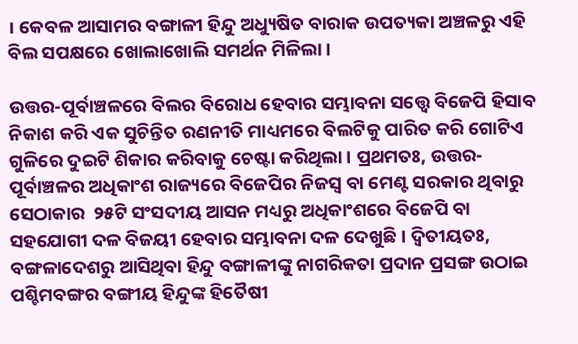। କେବଳ ଆସାମର ବଙ୍ଗାଳୀ ହିନ୍ଦୁ ଅଧ୍ୟୁଷିତ ବାରାକ ଉପତ୍ୟକା ଅଞ୍ଚଳରୁ ଏହି ବିଲ ସପକ୍ଷରେ ଖୋଲାଖୋଲି ସମର୍ଥନ ମିଳିଲା ।

ଉତ୍ତର-ପୂର୍ବାଞ୍ଚଳରେ ବିଲର ବିରୋଧ ହେବାର ସମ୍ଭାବନା ସତ୍ତ୍ଵେ ବିଜେପି ହିସାବ ନିକାଶ କରି ଏକ ସୁଚିନ୍ତିତ ରଣନୀତି ମାଧ୍ୟମରେ ବିଲଟିକୁ ପାରିତ କରି ଗୋଟିଏ ଗୁଳିରେ ଦୁଇଟି ଶିକାର କରିବାକୁ ଚେଷ୍ଟା କରିଥିଲା । ପ୍ରଥମତଃ, ଉତ୍ତର-ପୂର୍ବାଞ୍ଚଳର ଅଧିକାଂଶ ରାଜ୍ୟରେ ବିଜେପିର ନିଜସ୍ୱ ବା ମେଣ୍ଟ ସରକାର ଥିବାରୁ ସେଠାକାର  ୨୫ଟି ସଂସଦୀୟ ଆସନ ମଧ୍ୟରୁ ଅଧିକାଂଶରେ ବିଜେପି ବା ସହଯୋଗୀ ଦଳ ବିଜୟୀ ହେବାର ସମ୍ଭାବନା ଦଳ ଦେଖୁଛି । ଦ୍ୱିତୀୟତଃ, ବଙ୍ଗଳାଦେଶରୁ ଆସିଥିବା ହିନ୍ଦୁ ବଙ୍ଗାଳୀଙ୍କୁ ନାଗରିକତା ପ୍ରଦାନ ପ୍ରସଙ୍ଗ ଉଠାଇ ପଶ୍ଚିମବଙ୍ଗର ବଙ୍ଗୀୟ ହିନ୍ଦୁଙ୍କ ହିତୈଷୀ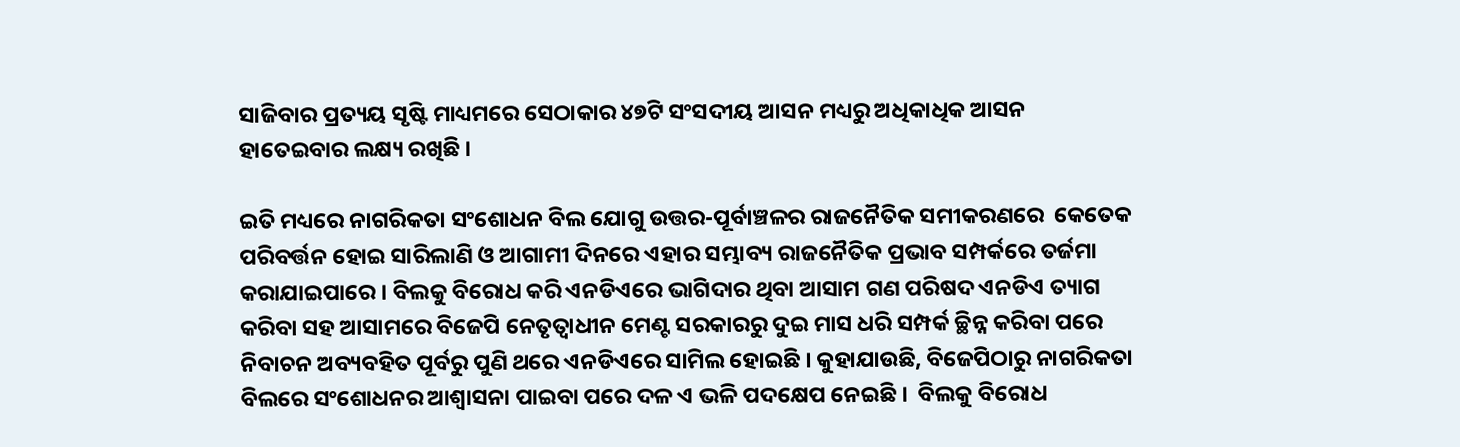ସାଜିବାର ପ୍ରତ୍ୟୟ ସୃଷ୍ଟି ମାଧ୍ୟମରେ ସେଠାକାର ୪୭ଟି ସଂସଦୀୟ ଆସନ ମଧ୍ୟରୁ ଅଧିକାଧିକ ଆସନ ହାତେଇବାର ଲକ୍ଷ୍ୟ ରଖିଛି ।

ଇତି ମଧ୍ୟରେ ନାଗରିକତା ସଂଶୋଧନ ବିଲ ଯୋଗୁ ଉତ୍ତର-ପୂର୍ବାଞ୍ଚଳର ରାଜନୈତିକ ସମୀକରଣରେ  କେତେକ ପରିବର୍ତ୍ତନ ହୋଇ ସାରିଲାଣି ଓ ଆଗାମୀ ଦିନରେ ଏହାର ସମ୍ଭାବ୍ୟ ରାଜନୈତିକ ପ୍ରଭାବ ସମ୍ପର୍କରେ ତର୍ଜମା କରାଯାଇପାରେ । ବିଲକୁ ବିରୋଧ କରି ଏନଡିଏରେ ଭାଗିଦାର ଥିବା ଆସାମ ଗଣ ପରିଷଦ ଏନଡିଏ ତ୍ୟାଗ କରିବା ସହ ଆସାମରେ ବିଜେପି ନେତୃତ୍ୱାଧୀନ ମେଣ୍ଟ ସରକାରରୁ ଦୁଇ ମାସ ଧରି ସମ୍ପର୍କ ଚ୍ଛିନ୍ନ କରିବା ପରେ ନିବାଚନ ଅବ୍ୟବହିତ ପୂର୍ବରୁ ପୁଣି ଥରେ ଏନଡିଏରେ ସାମିଲ ହୋଇଛି । କୁହାଯାଉଛି, ବିଜେପିଠାରୁ ନାଗରିକତା ବିଲରେ ସଂଶୋଧନର ଆଶ୍ୱାସନା ପାଇବା ପରେ ଦଳ ଏ ଭଳି ପଦକ୍ଷେପ ନେଇଛି ।  ବିଲକୁ ବିରୋଧ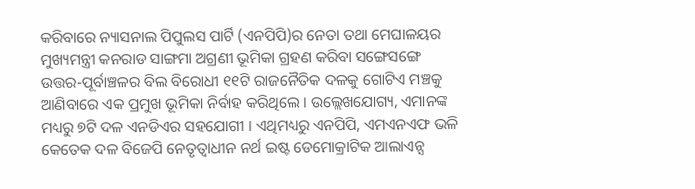କରିବାରେ ନ୍ୟାସନାଲ ପିପୁଲସ ପାର୍ଟି (ଏନପିପି)ର ନେତା ତଥା ମେଘାଳୟର ମୁଖ୍ୟମନ୍ତ୍ରୀ କନରାଡ ସାଙ୍ଗମା ଅଗ୍ରଣୀ ଭୂମିକା ଗ୍ରହଣ କରିବା ସଙ୍ଗେସଙ୍ଗେ ଉତ୍ତର-ପୂର୍ବାଞ୍ଚଳର ବିଲ ବିରୋଧୀ ୧୧ଟି ରାଜନୈତିକ ଦଳକୁ ଗୋଟିଏ ମଞ୍ଚକୁ ଆଣିବାରେ ଏକ ପ୍ରମୁଖ ଭୂମିକା ନିର୍ବାହ କରିଥିଲେ । ଉଲ୍ଲେଖଯୋଗ୍ୟ, ଏମାନଙ୍କ ମଧ୍ୟରୁ ୭ଟି ଦଳ ଏନଡିଏର ସହଯୋଗୀ । ଏଥିମଧ୍ୟରୁ ଏନପିପି, ଏମଏନଏଫ ଭଳି କେତେକ ଦଳ ବିଜେପି ନେତୃତ୍ୱାଧୀନ ନର୍ଥ ଇଷ୍ଟ ଡେମୋକ୍ରାଟିକ ଆଲାଏନ୍ସ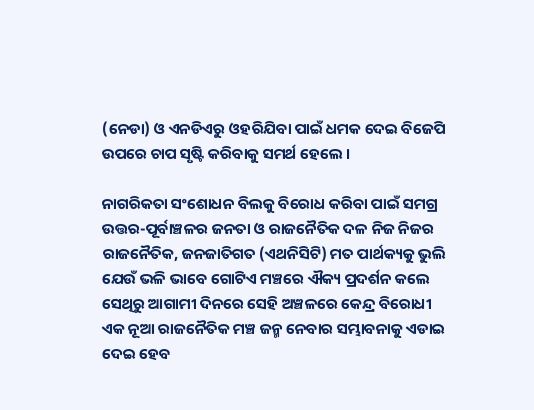(ନେଡା) ଓ ଏନଡିଏରୁ ଓହରିଯିବା ପାଇଁ ଧମକ ଦେଇ ବିଜେପି ଉପରେ ଚାପ ସୃଷ୍ଟି କରିବାକୁ ସମର୍ଥ ହେଲେ ।

ନାଗରିକତା ସଂଶୋଧନ ବିଲକୁ ବିରୋଧ କରିବା ପାଇଁ ସମଗ୍ର ଉତ୍ତର-ପୂର୍ବାଞ୍ଚଳର ଜନତା ଓ ରାଜନୈତିକ ଦଳ ନିଜ ନିଜର ରାଜନୈତିକ, ଜନଜାତିଗତ (ଏଥନିସିଟି) ମତ ପାର୍ଥକ୍ୟକୁ ଭୁଲି ଯେଉଁ ଭଳି ଭାବେ ଗୋଟିଏ ମଞ୍ଚରେ ଐକ୍ୟ ପ୍ରଦର୍ଶନ କଲେ ସେଥିରୁ ଆଗାମୀ ଦିନରେ ସେହି ଅଞ୍ଚଳରେ କେନ୍ଦ୍ର ବିରୋଧୀ ଏକ ନୂଆ ରାଜନୈତିକ ମଞ୍ଚ ଜନ୍ମ ନେବାର ସମ୍ଭାବନାକୁ ଏଡାଇ ଦେଇ ହେବ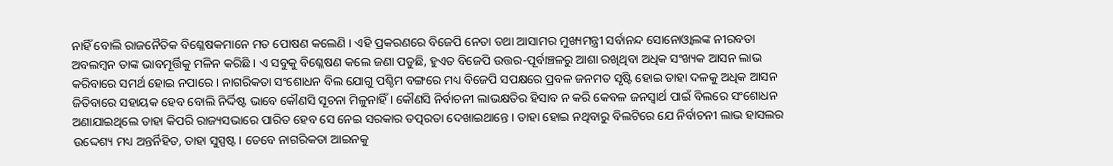ନାହିଁ ବୋଲି ରାଜନୈତିକ ବିଶ୍ଳେଷକମାନେ ମତ ପୋଷଣ କଲେଣି । ଏହି ପ୍ରକରଣରେ ବିଜେପି ନେତା ତଥା ଆସାମର ମୁଖ୍ୟମନ୍ତ୍ରୀ ସର୍ବାନନ୍ଦ ସୋନୋଓ୍ଵାଲଙ୍କ ନୀରବତା ଅବଲମ୍ବନ ତାଙ୍କ ଭାବମୂର୍ତ୍ତିକୁ ମଳିନ କରିଛି । ଏ ସବୁକୁ ବିଶ୍ଳେଷଣ କଲେ ଜଣା ପଡୁଛି, ହୁଏତ ବିଜେପି ଉତ୍ତର-ପୂର୍ବାଞ୍ଚଳରୁ ଆଶା ରଖିଥିବା ଅଧିକ ସଂଖ୍ୟକ ଆସନ ଲାଭ କରିବାରେ ସମର୍ଥ ହୋଇ ନପାରେ । ନାଗରିକତା ସଂଶୋଧନ ବିଲ ଯୋଗୁ ପଶ୍ଚିମ ବଙ୍ଗରେ ମଧ୍ୟ ବିଜେପି ସପକ୍ଷରେ ପ୍ରବଳ ଜନମତ ସୃଷ୍ଟି ହୋଇ ତାହା ଦଳକୁ ଅଧିକ ଆସନ ଜିତିବାରେ ସହାୟକ ହେବ ବୋଲି ନିର୍ଦ୍ଦିଷ୍ଟ ଭାବେ କୌଣସି ସୂଚନା ମିଳୁନାହିଁ । କୌଣସି ନିର୍ବାଚନୀ ଲାଭକ୍ଷତିର ହିସାବ ନ କରି କେବଳ ଜନସ୍ୱାର୍ଥ ପାଇଁ ବିଲରେ ସଂଶୋଧନ ଅଣାଯାଇଥିଲେ ତାହା କିପରି ରାଜ୍ୟସଭାରେ ପାରିତ ହେବ ସେ ନେଇ ସରକାର ତତ୍ପରତା ଦେଖାଇଥାନ୍ତେ । ତାହା ହୋଇ ନଥିବାରୁ ବିଲଟିରେ ଯେ ନିର୍ବାଚନୀ ଲାଭ ହାସଲର ଉଦ୍ଦେଶ୍ୟ ମଧ୍ୟ ଅନ୍ତର୍ନିହିତ, ତାହା ସୁସ୍ପଷ୍ଟ । ତେବେ ନାଗରିକତା ଆଇନକୁ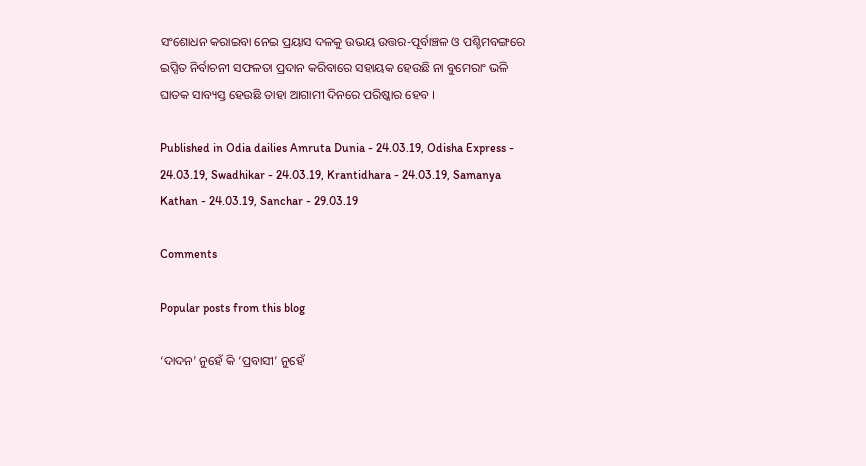ସଂଶୋଧନ କରାଇବା ନେଇ ପ୍ରୟାସ ଦଳକୁ ଉଭୟ ଉତ୍ତର-ପୂର୍ବାଞ୍ଚଳ ଓ ପଶ୍ଚିମବଙ୍ଗରେ ଇପ୍ସିତ ନିର୍ବାଚନୀ ସଫଳତା ପ୍ରଦାନ କରିବାରେ ସହାୟକ ହେଉଛି ନା ବୁମେରାଂ ଭଳି ଘାତକ ସାବ୍ୟସ୍ତ ହେଉଛି ତାହା ଆଗାମୀ ଦିନରେ ପରିଷ୍କାର ହେବ ।

Published in Odia dailies Amruta Dunia - 24.03.19, Odisha Express - 24.03.19, Swadhikar - 24.03.19, Krantidhara - 24.03.19, Samanya Kathan - 24.03.19, Sanchar - 29.03.19

Comments

Popular posts from this blog

‘ଦାଦନ’ ନୁହେଁ କି ‘ପ୍ରବାସୀ’ ନୁହେଁ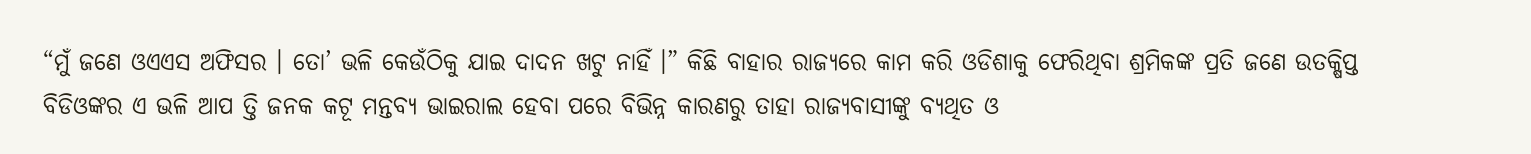“ମୁଁ ଜଣେ ଓଏଏସ ଅଫିସର । ତୋ’ ଭଳି କେଉଁଠିକୁ ଯାଇ ଦାଦନ ଖଟୁ ନାହିଁ ।” କିଛି ବାହାର ରାଜ୍ୟରେ କାମ କରି ଓଡିଶାକୁ ଫେରିଥିବା ଶ୍ରମିକଙ୍କ ପ୍ରତି ଜଣେ ଉତକ୍ଷିପ୍ତ ବିଡିଓଙ୍କର ଏ ଭଳି ଆପ ତ୍ତି ଜନକ କଟୂ ମନ୍ତବ୍ୟ ଭାଇରାଲ ହେବା ପରେ ବିଭିନ୍ନ କାରଣରୁ ତାହା ରାଜ୍ୟବାସୀଙ୍କୁ ବ୍ୟଥିତ ଓ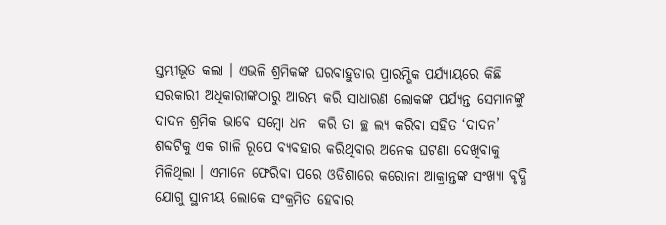ସ୍ତମ୍ଭୀଭୂତ କଲା । ଏଭଳି ଶ୍ରମିକଙ୍କ ଘରବାହୁଡାର ପ୍ରାରମ୍ଭିକ ପର୍ଯ୍ୟାୟରେ କିଛି ସରକାରୀ ଅଧିକାରୀଙ୍କଠାରୁ ଆରମ୍ଭ କରି ସାଧାରଣ ଲୋକଙ୍କ ପର୍ଯ୍ୟନ୍ତ ସେମାନଙ୍କୁ ଦାଦନ ଶ୍ରମିକ ଭାବେ ସମ୍ବୋ ଧନ  କରି ତା ଚ୍ଛ ଲ୍ୟ କରିବା ସହିତ ‘ଦାଦନ’ ଶବ୍ଦଟିକୁ ଏକ ଗାଳି ରୂପେ ବ୍ୟବହାର କରିଥିବାର ଅନେକ ଘଟଣା ଦେଖିବାକୁ ମିଳିଥିଲା । ଏମାନେ ଫେରିବା ପରେ ଓଡିଶାରେ କରୋନା ଆକ୍ରାନ୍ତଙ୍କ ସଂଖ୍ୟା ବୃଦ୍ଧି ଯୋଗୁ ସ୍ଥାନୀୟ ଲୋକେ ସଂକ୍ରମିତ ହେବାର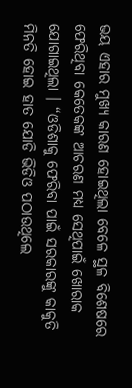ଭୟ ଏହାର ମୁଖ୍ୟ କାରଣ ହୋଇଥିଲା ବେଳେ ସ୍ଥଳ ବିଶେଷରେ ଫେରିଥିବା କେତେକଙ୍କ ଆଚରଣ ମଧ୍ୟ ସେଥିପାଇଁ ଖୋରାକ ଯୋଗାଇଥିଲା । “ଓଡିଶାକୁ ଫେରିବା ପାଇଁ ସରକାରଙ୍କୁ କାକୁତି ମିନତି ହୋଇ ହାତ ଯୋଡି ଭିଡିଓ ପଠାଉଥିଲେ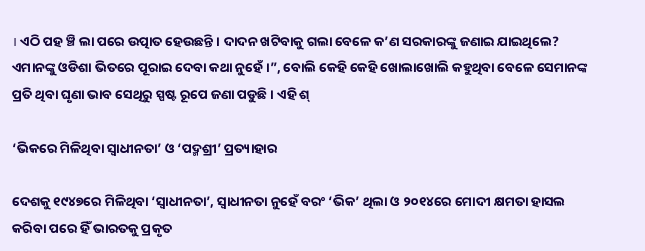। ଏଠି ପହ ଞ୍ଚି ଲା ପରେ ଉତ୍ପାତ ହେଉଛନ୍ତି । ଦାଦନ ଖଟିବାକୁ ଗଲା ବେଳେ କ’ଣ ସରକାରଙ୍କୁ ଜଣାଇ ଯାଇଥିଲେ? ଏମାନଙ୍କୁ ଓଡିଶା ଭିତରେ ପୂରାଇ ଦେବା କଥା ନୁହେଁ ।”, ବୋଲି କେହି କେହି ଖୋଲାଖୋଲି କହୁଥିବା ବେଳେ ସେମାନଙ୍କ ପ୍ରତି ଥିବା ଘୃଣା ଭାବ ସେଥିରୁ ସ୍ପଷ୍ଟ ରୂପେ ଜଣା ପଡୁଛି । ଏହି ଶ୍

‘ଭିକରେ ମିଳିଥିବା ସ୍ୱାଧୀନତା’ ଓ ‘ପଦ୍ମଶ୍ରୀ’ ପ୍ରତ୍ୟାହାର

ଦେଶକୁ ୧୯୪୭ରେ ମିଳିଥିବା ‘ସ୍ୱାଧୀନତା’, ସ୍ୱାଧୀନତା ନୁହେଁ ବରଂ ‘ଭିକ’ ଥିଲା ଓ ୨୦୧୪ରେ ମୋଦୀ କ୍ଷମତା ହାସଲ କରିବା ପରେ ହିଁ ଭାରତକୁ ପ୍ରକୃତ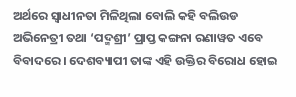ଅର୍ଥରେ ସ୍ୱାଧୀନତା ମିଳିଥିଲା ବୋଲି କହି ବଲିଉଡ ଅଭିନେତ୍ରୀ ତଥା ‘ପଦ୍ମଶ୍ରୀ’ ପ୍ରାପ୍ତ କଙ୍ଗନା ରଣାୱତ ଏବେ ବିବାଦରେ । ଦେଶବ୍ୟାପୀ ତାଙ୍କ ଏହି ଉକ୍ତିର ବିରୋଧ ହୋଇ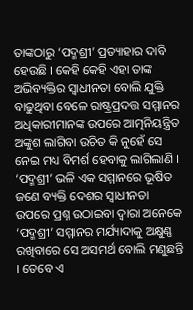ତାଙ୍କଠାରୁ ‘ପଦ୍ମଶ୍ରୀ’ ପ୍ରତ୍ୟାହାର ଦାବି ହେଉଛି । କେହି କେହି ଏହା ତାଙ୍କ ଅଭିବ୍ୟକ୍ତିର ସ୍ୱାଧୀନତା ବୋଲି ଯୁକ୍ତି ବାଢୁଥିବା ବେଳେ ରାଷ୍ଟ୍ରପ୍ରଦତ୍ତ ସମ୍ମାନର ଅଧିକାରୀମାନଙ୍କ ଉପରେ ଆତ୍ମନିୟନ୍ତ୍ରିତ ଅଙ୍କୁଶ ଲାଗିବା ଉଚିତ କି ନୁହେଁ ସେ ନେଇ ମଧ୍ୟ ବିମର୍ଶ ହେବାକୁ ଲାଗିଲାଣି । ‘ପଦ୍ମଶ୍ରୀ’ ଭଳି ଏକ ସମ୍ମାନରେ ଭୂଷିତ ଜଣେ ବ୍ୟକ୍ତି ଦେଶର ସ୍ୱାଧୀନତା ଉପରେ ପ୍ରଶ୍ନ ଉଠାଇବା ଦ୍ୱାରା ଅନେକେ ‘ପଦ୍ମଶ୍ରୀ’ ସମ୍ମାନର ମର୍ଯ୍ୟାଦାକୁ ଅକ୍ଷୁଣ୍ଣ ରଖିବାରେ ସେ ଅସମର୍ଥ ବୋଲି ମଣୁଛନ୍ତି । ତେବେ ଏ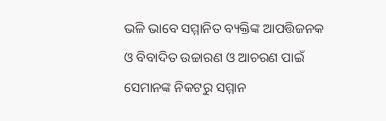ଭଳି ଭାବେ ସମ୍ମାନିତ ବ୍ୟକ୍ତିଙ୍କ ଆପତ୍ତିଜନକ ଓ ବିବାଦିତ ଉଚ୍ଚାରଣ ଓ ଆଚରଣ ପାଇଁ ସେମାନଙ୍କ ନିକଟରୁ ସମ୍ମାନ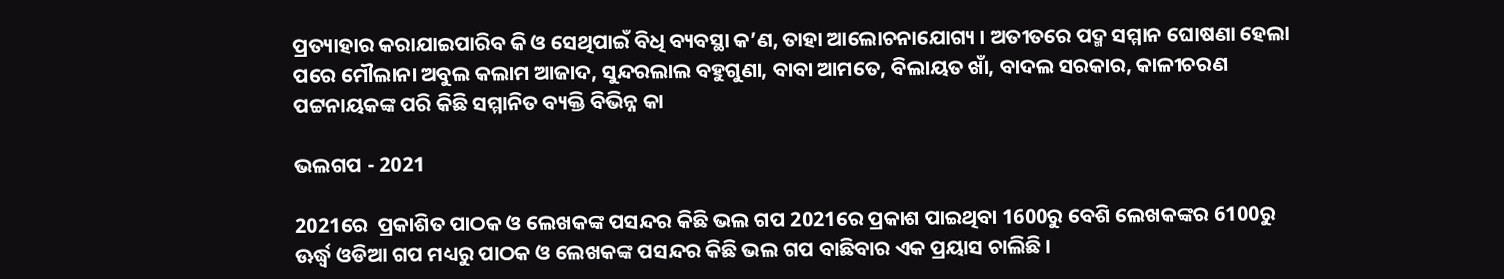ପ୍ରତ୍ୟାହାର କରାଯାଇପାରିବ କି ଓ ସେଥିପାଇଁ ବିଧି ବ୍ୟବସ୍ଥା କ’ଣ, ତାହା ଆଲୋଚନାଯୋଗ୍ୟ । ଅତୀତରେ ପଦ୍ମ ସମ୍ମାନ ଘୋଷଣା ହେଲା ପରେ ମୌଲାନା ଅବୁଲ କଲାମ ଆଜାଦ, ସୁନ୍ଦରଲାଲ ବହୁଗୁଣା, ବାବା ଆମତେ, ବିଲାୟତ ଖାଁ, ବାଦଲ ସରକାର, କାଳୀଚରଣ ପଟ୍ଟନାୟକଙ୍କ ପରି କିଛି ସମ୍ମାନିତ ବ୍ୟକ୍ତି ବିଭିନ୍ନ କା

ଭଲଗପ - 2021

2021ରେ  ପ୍ରକାଶିତ ପାଠକ ଓ ଲେଖକଙ୍କ ପସନ୍ଦର କିଛି ଭଲ ଗପ 2021ରେ ପ୍ରକାଶ ପାଇଥିବା 1600ରୁ ବେଶି ଲେଖକଙ୍କର 6100ରୁ ଊର୍ଦ୍ଧ୍ୱ ଓଡିଆ ଗପ ମଧ୍ୟରୁ ପାଠକ ଓ ଲେଖକଙ୍କ ପସନ୍ଦର କିଛି ଭଲ ଗପ ବାଛିବାର ଏକ ପ୍ରୟାସ ଚାଲିଛି ।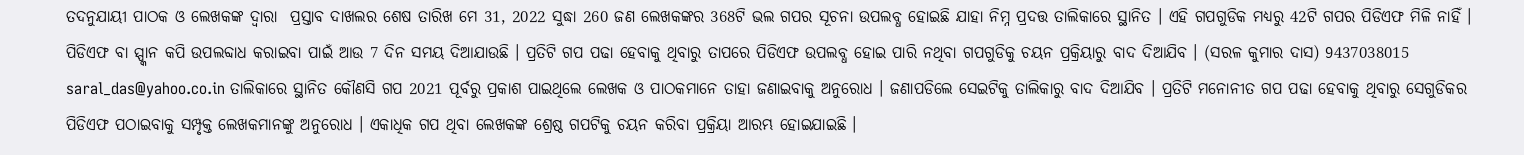ତଦନୁଯାୟୀ ପାଠକ ଓ ଲେଖକଙ୍କ ଦ୍ୱାରା  ପ୍ରସ୍ତାବ ଦାଖଲର ଶେଷ ତାରିଖ ମେ 31, 2022 ସୁଦ୍ଧା 260 ଜଣ ଲେଖକଙ୍କର 368ଟି ଭଲ ଗପର ସୂଚନା ଉପଲବ୍ଧ ହୋଇଛି ଯାହା ନିମ୍ନ ପ୍ରଦତ୍ତ ତାଲିକାରେ ସ୍ଥାନିତ । ଏହି ଗପଗୁଡିକ ମଧ୍ୟରୁ 42ଟି ଗପର ପିଡିଏଫ ମିଳି ନାହିଁ । ପିଡିଏଫ ବା ସ୍ପ୍କାନ କପି ଉପଲବ୍ଦାଧ କରାଇବା ପାଇଁ ଆଉ 7 ଦିନ ସମୟ ଦିଆଯାଉଛି । ପ୍ରତିଟି ଗପ ପଢା ହେବାକୁ ଥିବାରୁ ତାପରେ ପିଡିଏଫ ଉପଲବ୍ଧ ହୋଇ ପାରି ନଥିବା ଗପଗୁଡିକୁ ଚୟନ ପ୍ରକ୍ରିୟାରୁ ବାଦ ଦିଆଯିବ । (ସରଳ କୁମାର ଦାସ) 9437038015 saral_das@yahoo.co.in ତାଲିକାରେ ସ୍ଥାନିତ କୌଣସି ଗପ 2021 ପୂର୍ବରୁ ପ୍ରକାଶ ପାଇଥିଲେ ଲେଖକ ଓ ପାଠକମାନେ ତାହା ଜଣାଇବାକୁ ଅନୁରୋଧ । ଜଣାପଡିଲେ ସେଇଟିକୁ ତାଲିକାରୁ ବାଦ ଦିଆଯିବ । ପ୍ରତିଟି ମନୋନୀତ ଗପ ପଢା ହେବାକୁ ଥିବାରୁ ସେଗୁଡିକର ପିଡିଏଫ ପଠାଇବାକୁ ସମ୍ପୃକ୍ତ ଲେଖକମାନଙ୍କୁ ଅନୁରୋଧ । ଏକାଧିକ ଗପ ଥିବା ଲେଖକଙ୍କ ଶ୍ରେଷ୍ଠ ଗପଟିକୁ ଚୟନ କରିବା ପ୍ରକ୍ରିୟା ଆରମ୍ଭ ହୋଇଯାଇଛି ।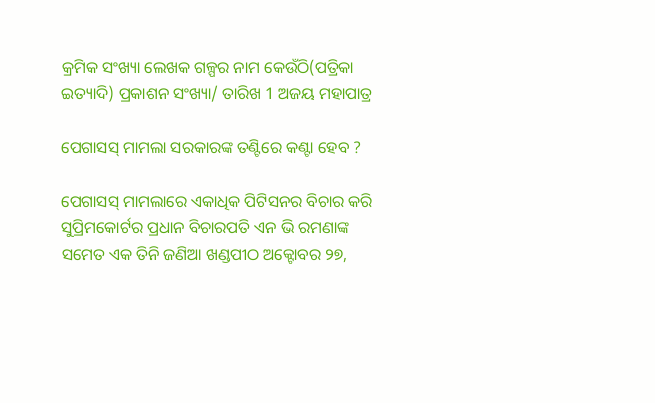କ୍ରମିକ ସଂଖ୍ୟା ଲେଖକ ଗଳ୍ପର ନାମ କେଉଁଠି(ପତ୍ରିକା ଇତ୍ୟାଦି) ପ୍ରକାଶନ ସଂଖ୍ୟା/ ତାରିଖ 1 ଅଜୟ ମହାପାତ୍ର

ପେଗାସସ୍ ମାମଲା ସରକାରଙ୍କ ତଣ୍ଟିରେ କଣ୍ଟା ହେବ ?

ପେଗାସସ୍ ମାମଲାରେ ଏକାଧିକ ପିଟିସନର ବିଚାର କରି ସୁପ୍ରିମକୋର୍ଟର ପ୍ରଧାନ ବିଚାରପତି ଏନ ଭି ରମଣାଙ୍କ ସମେତ ଏକ ତିନି ଜଣିଆ ଖଣ୍ଡପୀଠ ଅକ୍ଟୋବର ୨୭,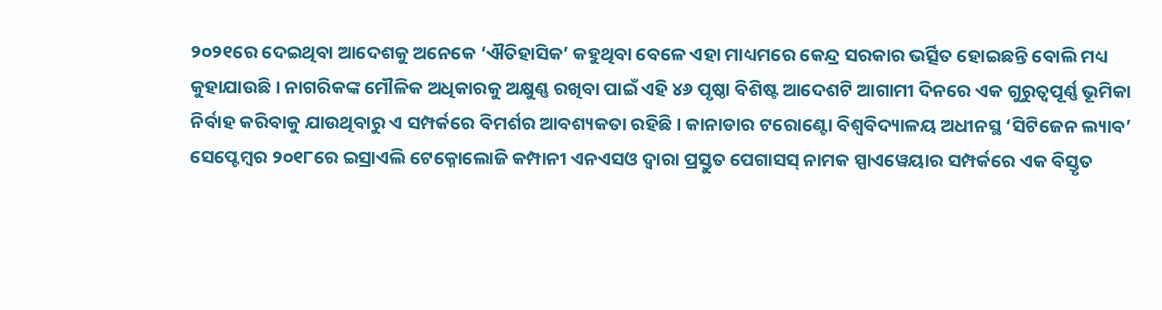୨୦୨୧ରେ ଦେଇଥିବା ଆଦେଶକୁ ଅନେକେ ‘ଐତିହାସିକ’ କହୁଥିବା ବେଳେ ଏହା ମାଧ୍ୟମରେ କେନ୍ଦ୍ର ସରକାର ଭର୍ତ୍ସିତ ହୋଇଛନ୍ତି ବୋଲି ମଧ୍ୟ କୁହାଯାଉଛି । ନାଗରିକଙ୍କ ମୌଳିକ ଅଧିକାରକୁ ଅକ୍ଷୁଣ୍ଣ ରଖିବା ପାଇଁ ଏହି ୪୬ ପୃଷ୍ଠା ବିଶିଷ୍ଟ ଆଦେଶଟି ଆଗାମୀ ଦିନରେ ଏକ ଗୁରୁତ୍ୱପୂର୍ଣ୍ଣ ଭୂମିକା ନିର୍ବାହ କରିବାକୁ ଯାଉଥିବାରୁ ଏ ସମ୍ପର୍କରେ ବିମର୍ଶର ଆବଶ୍ୟକତା ରହିଛି । କାନାଡାର ଟରୋଣ୍ଟୋ ବିଶ୍ୱବିଦ୍ୟାଳୟ ଅଧୀନସ୍ଥ ‘ସିଟିଜେନ ଲ୍ୟାବ’ ସେପ୍ଟେମ୍ୱର ୨୦୧୮ରେ ଇସ୍ରାଏଲି ଟେକ୍ନୋଲୋଜି କମ୍ପାନୀ ଏନଏସଓ ଦ୍ୱାରା ପ୍ରସ୍ତୁତ ପେଗାସସ୍ ନାମକ ସ୍ପାଏୱେୟାର ସମ୍ପର୍କରେ ଏକ ବିସ୍ତୃତ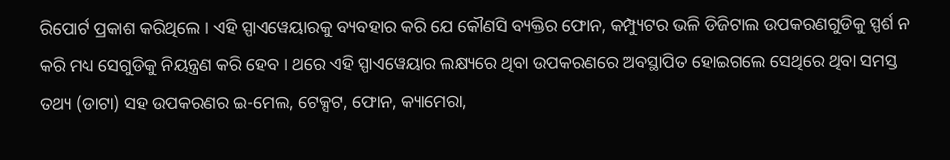ରିପୋର୍ଟ ପ୍ରକାଶ କରିଥିଲେ । ଏହି ସ୍ପାଏୱେୟାରକୁ ବ୍ୟବହାର କରି ଯେ କୌଣସି ବ୍ୟକ୍ତିର ଫୋନ, କମ୍ପ୍ୟୁଟର ଭଳି ଡିଜିଟାଲ ଉପକରଣଗୁଡିକୁ ସ୍ପର୍ଶ ନ କରି ମଧ୍ୟ ସେଗୁଡିକୁ ନିୟନ୍ତ୍ରଣ କରି ହେବ । ଥରେ ଏହି ସ୍ପାଏୱେୟାର ଲକ୍ଷ୍ୟରେ ଥିବା ଉପକରଣରେ ଅବସ୍ଥାପିତ ହୋଇଗଲେ ସେଥିରେ ଥିବା ସମସ୍ତ ତଥ୍ୟ (ଡାଟା) ସହ ଉପକରଣର ଇ-ମେଲ, ଟେକ୍ସଟ, ଫୋନ, କ୍ୟାମେରା,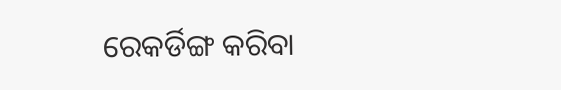ରେକର୍ଡିଙ୍ଗ କରିବା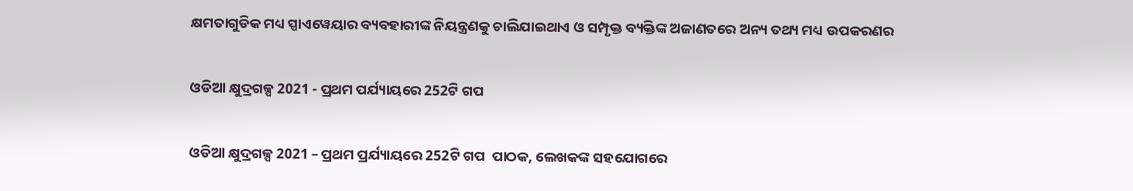କ୍ଷମତାଗୁଡିକ ମଧ୍ୟ ସ୍ପାଏୱେୟାର ବ୍ୟବହାରୀଙ୍କ ନିୟନ୍ତ୍ରଣକୁ ଚାଲିଯାଇଥାଏ ଓ ସମ୍ପୃକ୍ତ ବ୍ୟକ୍ତିଙ୍କ ଅଜାଣତରେ ଅନ୍ୟ ତଥ୍ୟ ମଧ୍ୟ ଉପକରଣର

ଓଡିଆ କ୍ଷୁଦ୍ରଗଳ୍ପ 2021 - ପ୍ରଥମ ପର୍ଯ୍ୟାୟରେ 252ଟି ଗପ

ଓଡିଆ କ୍ଷୁଦ୍ରଗଳ୍ପ 2021 – ପ୍ରଥମ ପ୍ରର୍ଯ୍ୟାୟରେ 252ଟି ଗପ  ପାଠକ, ଲେଖକଙ୍କ ସହଯୋଗରେ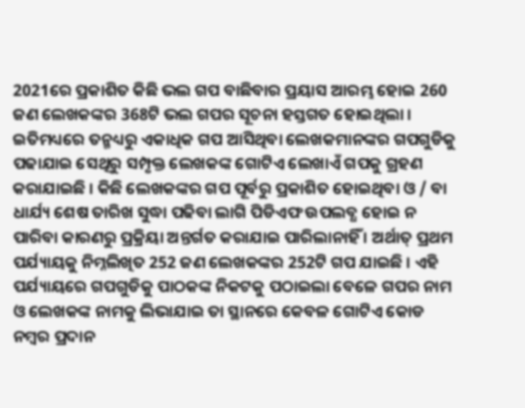2021ରେ ପ୍ରକାଶିତ କିଛି ଭଲ ଗପ ବାଛିବାର ପ୍ରୟାସ ଆରମ୍ଭ ହୋଇ 260 ଜଣ ଲେଖକଙ୍କର 368ଟି ଭଲ ଗପର ସୂଚନା ହସ୍ତଗତ ହୋଇଥିଲା । ଇତିମଧ୍ୟରେ ତନ୍ମଧ୍ୟରୁ ଏକାଧିକ ଗପ ଆସିଥିବା ଲେଖକମାନଙ୍କର ଗପଗୁଡିକୁ ପଢାଯାଇ ସେଥିରୁ ସମ୍ପୃକ୍ତ ଲେଖକଙ୍କ ଗୋଟିଏ ଲେଖାଏଁ ଗପକୁ ଗ୍ରହଣ କରାଯାଇଛି । କିଛି ଲେଖକଙ୍କର ଗପ ପୂର୍ବରୁ ପ୍ରକାଶିତ ହୋଇଥିବା ଓ / ବା ଧାର୍ଯ୍ୟ ଶେଷ ତାରିଖ ସୁଦ୍ଧା ପଢିବା ଲାଗି ପିଡିଏଫ ଉପଲବ୍ଧ ହୋଇ ନ ପାରିବା କାରଣରୁ ପ୍ରକ୍ରିୟା ଅନ୍ତର୍ଗତ କରାଯାଇ ପାରିଲାନାହିଁ । ଅର୍ଥାତ୍ ପ୍ରଥମ ପର୍ଯ୍ୟାୟକୁ ନିମ୍ନଲିଖିତ 252 ଜଣ ଲେଖକଙ୍କର 252ଟି ଗପ ଯାଇଛି । ଏହି ପର୍ଯ୍ୟାୟରେ ଗପଗୁଡିକୁ ପାଠକଙ୍କ ନିକଟକୁ ପଠାଇଲା ବେଳେ ଗପର ନାମ ଓ ଲେଖକଙ୍କ ନାମକୁ ଲିଭାଯାଇ ତା ସ୍ଥାନରେ କେବଳ ଗୋଟିଏ କୋଡ ନମ୍ୱର ପ୍ରଦାନ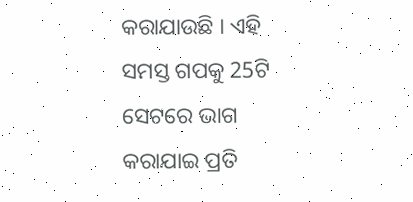କରାଯାଉଛି । ଏହି ସମସ୍ତ ଗପକୁ 25ଟି ସେଟରେ ଭାଗ କରାଯାଇ ପ୍ରତି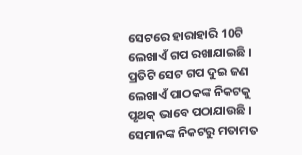ସେଟରେ ହାରାହାରି 10ଟି ଲେଖାଏଁ ଗପ ରଖାଯାଇଛି । ପ୍ରତିଟି ସେଟ ଗପ ଦୁଇ ଜଣ ଲେଖାଏଁ ପାଠକଙ୍କ ନିକଟକୁ ପୃଥକ୍ ଭାବେ ପଠାଯାଉଛି । ସେମାନଙ୍କ ନିକଟରୁ ମତାମତ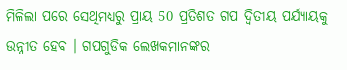ମିଳିଲା ପରେ ସେଥିମଧ୍ୟରୁ ପ୍ରାୟ 50 ପ୍ରତିଶତ ଗପ ଦ୍ୱିତୀୟ ପର୍ଯ୍ୟାୟକୁ ଉନ୍ନୀତ ହେବ । ଗପଗୁଡିକ ଲେଖକମାନଙ୍କର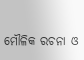ମୌଳିକ ରଚନା ଓ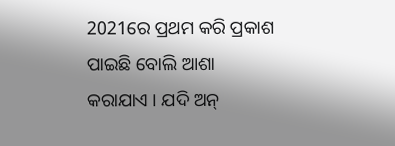2021ରେ ପ୍ରଥମ କରି ପ୍ରକାଶ ପାଇଛି ବୋଲି ଆଶା କରାଯାଏ । ଯଦି ଅନ୍